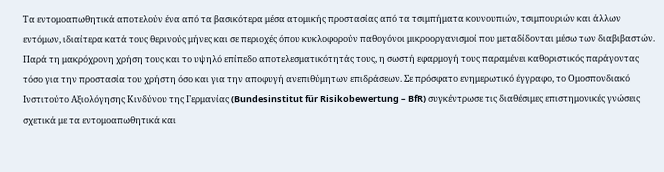Τα εντομοαπωθητικά αποτελούν ένα από τα βασικότερα μέσα ατομικής προστασίας από τα τσιμπήματα κουνουπιών, τσιμπουριών και άλλων εντόμων, ιδιαίτερα κατά τους θερινούς μήνες και σε περιοχές όπου κυκλοφορούν παθογόνοι μικροοργανισμοί που μεταδίδονται μέσω των διαβιβαστών. Παρά τη μακρόχρονη χρήση τους και το υψηλό επίπεδο αποτελεσματικότητάς τους, η σωστή εφαρμογή τους παραμένει καθοριστικός παράγοντας τόσο για την προστασία του χρήστη όσο και για την αποφυγή ανεπιθύμητων επιδράσεων. Σε πρόσφατο ενημερωτικό έγγραφο, το Ομοσπονδιακό Ινστιτούτο Αξιολόγησης Κινδύνου της Γερμανίας (Bundesinstitut für Risikobewertung – BfR) συγκέντρωσε τις διαθέσιμες επιστημονικές γνώσεις σχετικά με τα εντομοαπωθητικά και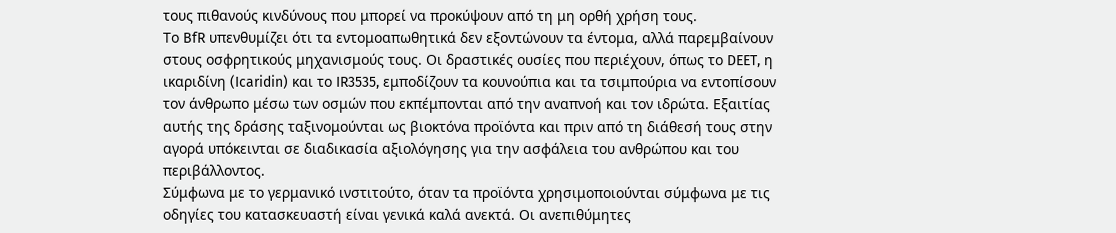τους πιθανούς κινδύνους που μπορεί να προκύψουν από τη μη ορθή χρήση τους.
Το BfR υπενθυμίζει ότι τα εντομοαπωθητικά δεν εξοντώνουν τα έντομα, αλλά παρεμβαίνουν στους οσφρητικούς μηχανισμούς τους. Οι δραστικές ουσίες που περιέχουν, όπως το DEET, η ικαριδίνη (Icaridin) και το IR3535, εμποδίζουν τα κουνούπια και τα τσιμπούρια να εντοπίσουν τον άνθρωπο μέσω των οσμών που εκπέμπονται από την αναπνοή και τον ιδρώτα. Εξαιτίας αυτής της δράσης ταξινομούνται ως βιοκτόνα προϊόντα και πριν από τη διάθεσή τους στην αγορά υπόκεινται σε διαδικασία αξιολόγησης για την ασφάλεια του ανθρώπου και του περιβάλλοντος.
Σύμφωνα με το γερμανικό ινστιτούτο, όταν τα προϊόντα χρησιμοποιούνται σύμφωνα με τις οδηγίες του κατασκευαστή είναι γενικά καλά ανεκτά. Οι ανεπιθύμητες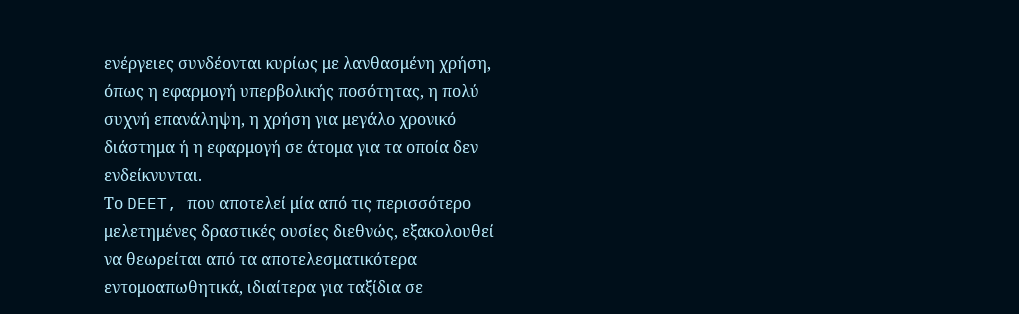ενέργειες συνδέονται κυρίως με λανθασμένη χρήση, όπως η εφαρμογή υπερβολικής ποσότητας, η πολύ συχνή επανάληψη, η χρήση για μεγάλο χρονικό διάστημα ή η εφαρμογή σε άτομα για τα οποία δεν ενδείκνυνται.
Το DEET, που αποτελεί μία από τις περισσότερο μελετημένες δραστικές ουσίες διεθνώς, εξακολουθεί να θεωρείται από τα αποτελεσματικότερα εντομοαπωθητικά, ιδιαίτερα για ταξίδια σε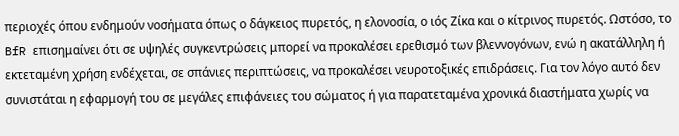περιοχές όπου ενδημούν νοσήματα όπως ο δάγκειος πυρετός, η ελονοσία, ο ιός Ζίκα και ο κίτρινος πυρετός. Ωστόσο, το BfR επισημαίνει ότι σε υψηλές συγκεντρώσεις μπορεί να προκαλέσει ερεθισμό των βλεννογόνων, ενώ η ακατάλληλη ή εκτεταμένη χρήση ενδέχεται, σε σπάνιες περιπτώσεις, να προκαλέσει νευροτοξικές επιδράσεις. Για τον λόγο αυτό δεν συνιστάται η εφαρμογή του σε μεγάλες επιφάνειες του σώματος ή για παρατεταμένα χρονικά διαστήματα χωρίς να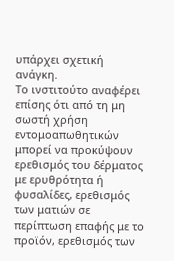υπάρχει σχετική ανάγκη.
Το ινστιτούτο αναφέρει επίσης ότι από τη μη σωστή χρήση εντομοαπωθητικών μπορεί να προκύψουν ερεθισμός του δέρματος με ερυθρότητα ή φυσαλίδες, ερεθισμός των ματιών σε περίπτωση επαφής με το προϊόν, ερεθισμός των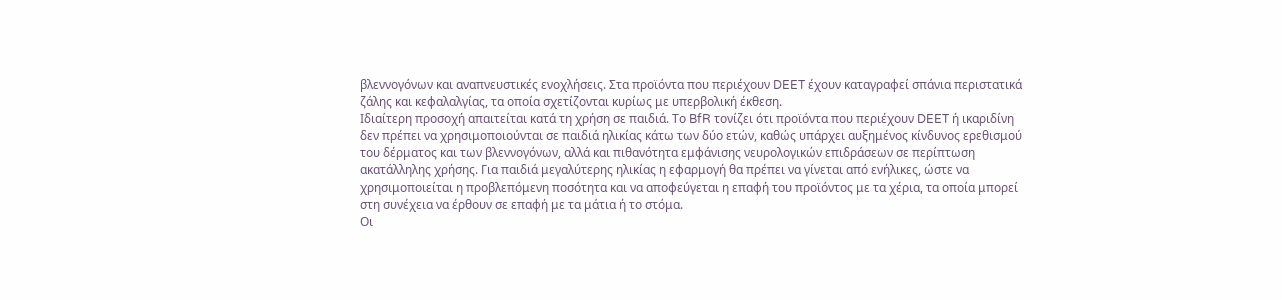βλεννογόνων και αναπνευστικές ενοχλήσεις. Στα προϊόντα που περιέχουν DEET έχουν καταγραφεί σπάνια περιστατικά ζάλης και κεφαλαλγίας, τα οποία σχετίζονται κυρίως με υπερβολική έκθεση.
Ιδιαίτερη προσοχή απαιτείται κατά τη χρήση σε παιδιά. Το BfR τονίζει ότι προϊόντα που περιέχουν DEET ή ικαριδίνη δεν πρέπει να χρησιμοποιούνται σε παιδιά ηλικίας κάτω των δύο ετών, καθώς υπάρχει αυξημένος κίνδυνος ερεθισμού του δέρματος και των βλεννογόνων, αλλά και πιθανότητα εμφάνισης νευρολογικών επιδράσεων σε περίπτωση ακατάλληλης χρήσης. Για παιδιά μεγαλύτερης ηλικίας η εφαρμογή θα πρέπει να γίνεται από ενήλικες, ώστε να χρησιμοποιείται η προβλεπόμενη ποσότητα και να αποφεύγεται η επαφή του προϊόντος με τα χέρια, τα οποία μπορεί στη συνέχεια να έρθουν σε επαφή με τα μάτια ή το στόμα.
Οι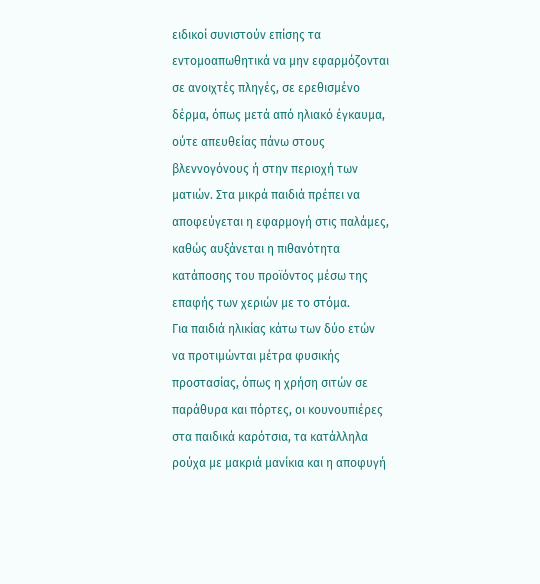ειδικοί συνιστούν επίσης τα εντομοαπωθητικά να μην εφαρμόζονται σε ανοιχτές πληγές, σε ερεθισμένο δέρμα, όπως μετά από ηλιακό έγκαυμα, ούτε απευθείας πάνω στους βλεννογόνους ή στην περιοχή των ματιών. Στα μικρά παιδιά πρέπει να αποφεύγεται η εφαρμογή στις παλάμες, καθώς αυξάνεται η πιθανότητα κατάποσης του προϊόντος μέσω της επαφής των χεριών με το στόμα.
Για παιδιά ηλικίας κάτω των δύο ετών να προτιμώνται μέτρα φυσικής προστασίας, όπως η χρήση σιτών σε παράθυρα και πόρτες, οι κουνουπιέρες στα παιδικά καρότσια, τα κατάλληλα ρούχα με μακριά μανίκια και η αποφυγή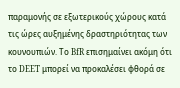παραμονής σε εξωτερικούς χώρους κατά τις ώρες αυξημένης δραστηριότητας των κουνουπιών. Το BfR επισημαίνει ακόμη ότι το DEET μπορεί να προκαλέσει φθορά σε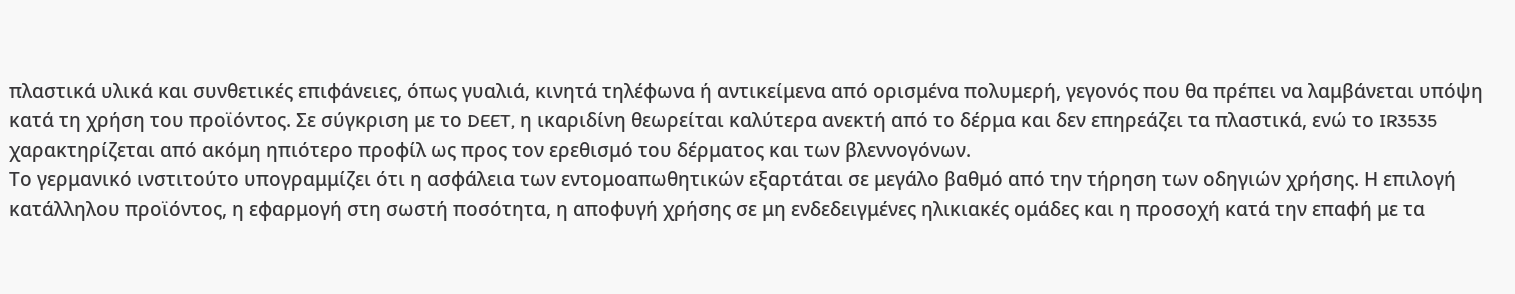πλαστικά υλικά και συνθετικές επιφάνειες, όπως γυαλιά, κινητά τηλέφωνα ή αντικείμενα από ορισμένα πολυμερή, γεγονός που θα πρέπει να λαμβάνεται υπόψη κατά τη χρήση του προϊόντος. Σε σύγκριση με το DEET, η ικαριδίνη θεωρείται καλύτερα ανεκτή από το δέρμα και δεν επηρεάζει τα πλαστικά, ενώ το IR3535 χαρακτηρίζεται από ακόμη ηπιότερο προφίλ ως προς τον ερεθισμό του δέρματος και των βλεννογόνων.
Το γερμανικό ινστιτούτο υπογραμμίζει ότι η ασφάλεια των εντομοαπωθητικών εξαρτάται σε μεγάλο βαθμό από την τήρηση των οδηγιών χρήσης. Η επιλογή κατάλληλου προϊόντος, η εφαρμογή στη σωστή ποσότητα, η αποφυγή χρήσης σε μη ενδεδειγμένες ηλικιακές ομάδες και η προσοχή κατά την επαφή με τα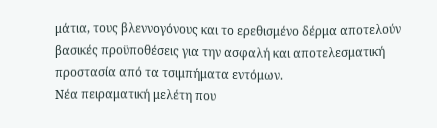μάτια, τους βλεννογόνους και το ερεθισμένο δέρμα αποτελούν βασικές προϋποθέσεις για την ασφαλή και αποτελεσματική προστασία από τα τσιμπήματα εντόμων.
Νέα πειραματική μελέτη που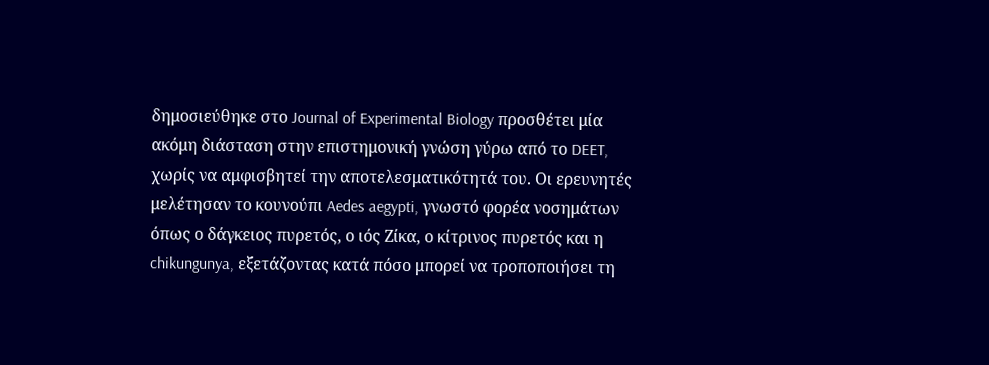δημοσιεύθηκε στο Journal of Experimental Biology προσθέτει μία ακόμη διάσταση στην επιστημονική γνώση γύρω από το DEET, χωρίς να αμφισβητεί την αποτελεσματικότητά του. Οι ερευνητές μελέτησαν το κουνούπι Aedes aegypti, γνωστό φορέα νοσημάτων όπως ο δάγκειος πυρετός, ο ιός Ζίκα, ο κίτρινος πυρετός και η chikungunya, εξετάζοντας κατά πόσο μπορεί να τροποποιήσει τη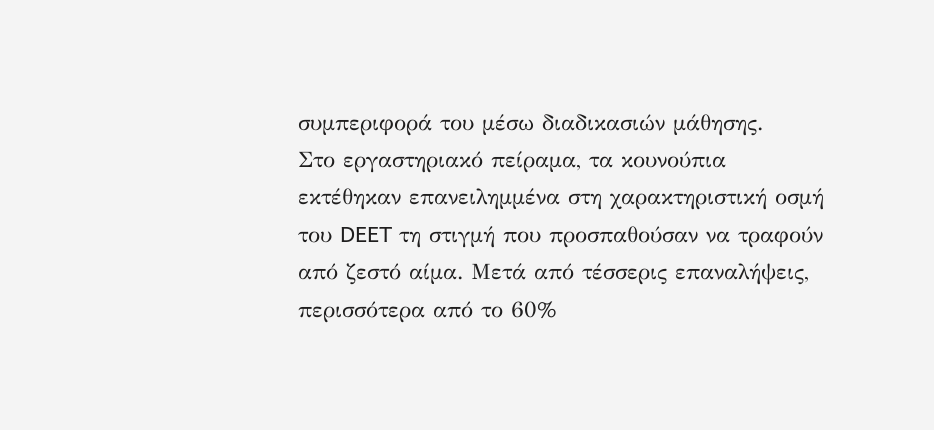συμπεριφορά του μέσω διαδικασιών μάθησης.
Στο εργαστηριακό πείραμα, τα κουνούπια εκτέθηκαν επανειλημμένα στη χαρακτηριστική οσμή του DEET τη στιγμή που προσπαθούσαν να τραφούν από ζεστό αίμα. Μετά από τέσσερις επαναλήψεις, περισσότερα από το 60%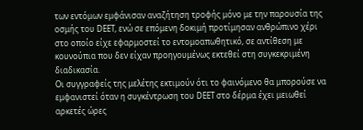των εντόμων εμφάνισαν αναζήτηση τροφής μόνο με την παρουσία της οσμής του DEET, ενώ σε επόμενη δοκιμή προτίμησαν ανθρώπινο χέρι στο οποίο είχε εφαρμοστεί το εντομοαπωθητικό, σε αντίθεση με κουνούπια που δεν είχαν προηγουμένως εκτεθεί στη συγκεκριμένη διαδικασία.
Οι συγγραφείς της μελέτης εκτιμούν ότι το φαινόμενο θα μπορούσε να εμφανιστεί όταν η συγκέντρωση του DEET στο δέρμα έχει μειωθεί αρκετές ώρες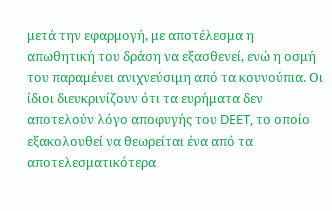μετά την εφαρμογή, με αποτέλεσμα η απωθητική του δράση να εξασθενεί, ενώ η οσμή του παραμένει ανιχνεύσιμη από τα κουνούπια. Οι ίδιοι διευκρινίζουν ότι τα ευρήματα δεν αποτελούν λόγο αποφυγής του DEET, το οποίο εξακολουθεί να θεωρείται ένα από τα αποτελεσματικότερα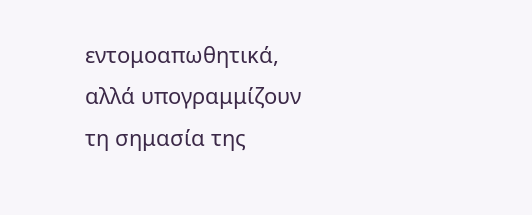εντομοαπωθητικά, αλλά υπογραμμίζουν τη σημασία της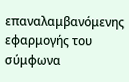επαναλαμβανόμενης εφαρμογής του σύμφωνα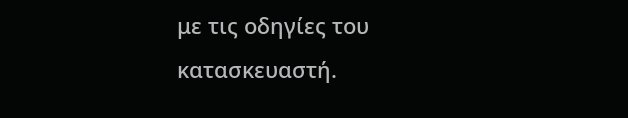με τις οδηγίες του κατασκευαστή.